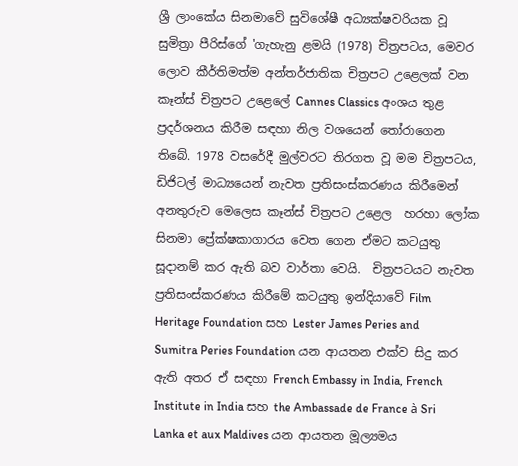ශ්‍රී ලාංකේය සිනමාවේ සුවිශේෂී අධ්‍යක්ෂවරියක වූ සුමිත්‍රා පීරිස්ගේ 'ගැහැනු ළමයි (1978) චිත්‍රපටය, මෙවර ලොව කීර්තිමත්ම අන්තර්ජාතික චිත්‍රපට උළෙලක් වන කෑන්ස් චිත්‍රපට උළෙලේ Cannes Classics අංශය තුළ ප්‍රදර්ශනය කිරීම සඳහා නිල වශයෙන් තෝරාගෙන තිබේ. 1978 වසරේදී මුල්වරට තිරගත වූ මම චිත්‍රපටය, ඩිජිටල් මාධ්‍යයෙන් නැවත ප්‍රතිසංස්කරණය කිරීමෙන් අනතුරුව මෙලෙස කෑන්ස් චිත්‍රපට උළෙල  හරහා ලෝක සිනමා ප්‍රේක්ෂකාගාරය වෙත ගෙන ඒමට කටයුතු සූදානම් කර ඇති බව වාර්තා වෙයි.  චිත්‍රපටයට නැවත ප්‍රතිසංස්කරණය කිරීමේ කටයුතු ඉන්දියාවේ Film Heritage Foundation සහ Lester James Peries and Sumitra Peries Foundation යන ආයතන එක්ව සිදු කර ඇති අතර ඒ සඳහා French Embassy in India, French Institute in India සහ the Ambassade de France à Sri Lanka et aux Maldives යන ආයතන මූල්‍යමය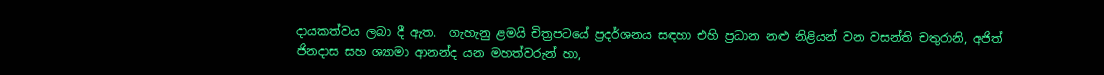දායකත්වය ලබා දී ඇත.  ගැහැනු ළමයි චිත්‍රපටයේ ප්‍රදර්ශනය සඳහා එහි ප්‍රධාන නළු නිළියන් වන වසන්ති චතුරානි, අජිත් ජිනදාස සහ ශ්‍යාමා ආනන්ද යන මහත්වරුන් හා,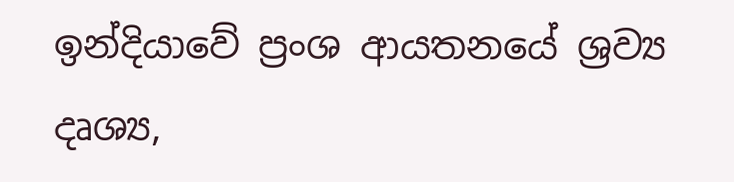ඉන්දියාවේ ප්‍රංශ ආයතනයේ ශ්‍රව්‍ය දෘශ්‍ය,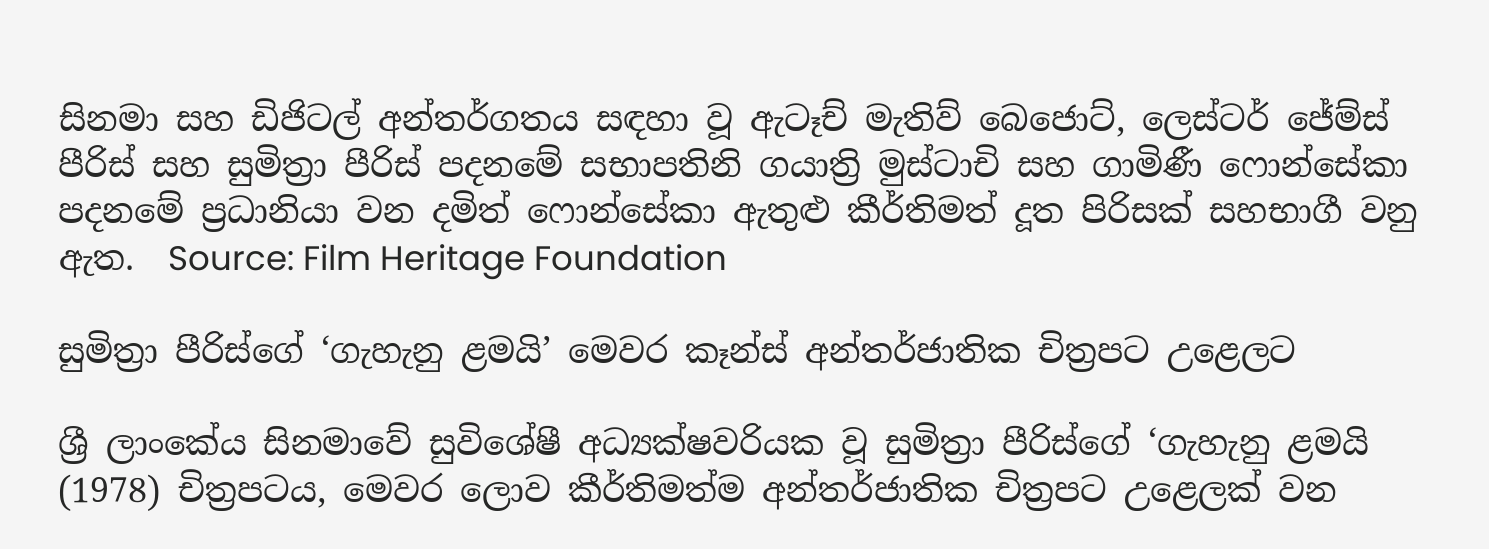සිනමා සහ ඩිජිටල් අන්තර්ගතය සඳහා වූ ඇටෑච් මැතිව් බෙජොට්, ලෙස්ටර් ජේම්ස් පීරිස් සහ සුමිත්‍රා පීරිස් පදනමේ සභාපතිනි ගයාත්‍රි මුස්ටාචි සහ ගාමිණී ෆොන්සේකා පදනමේ ප්‍රධානියා වන දමිත් ෆොන්සේකා ඇතුළු කීර්තිමත් දූත පිරිසක් සහභාගී වනු ඇත.  Source: Film Heritage Foundation

සුමිත්‍රා පීරිස්ගේ ‘ගැහැනු ළමයි’ මෙවර කෑන්ස් අන්තර්ජාතික චිත්‍රපට උළෙලට

ශ්‍රී ලාංකේය සිනමාවේ සුවිශේෂී අධ්‍යක්ෂවරියක වූ සුමිත්‍රා පීරිස්ගේ ‘ගැහැනු ළමයි (1978) චිත්‍රපටය, මෙවර ලොව කීර්තිමත්ම අන්තර්ජාතික චිත්‍රපට උළෙලක් වන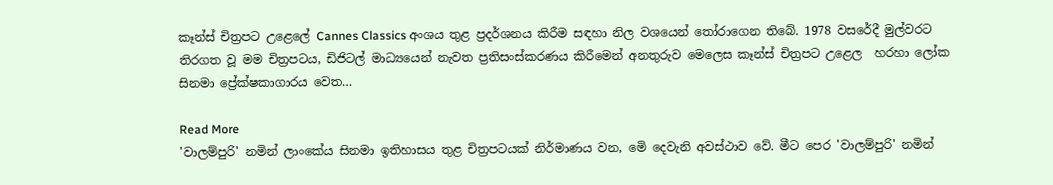කෑන්ස් චිත්‍රපට උළෙලේ Cannes Classics අංශය තුළ ප්‍රදර්ශනය කිරීම සඳහා නිල වශයෙන් තෝරාගෙන තිබේ. 1978 වසරේදී මුල්වරට තිරගත වූ මම චිත්‍රපටය, ඩිජිටල් මාධ්‍යයෙන් නැවත ප්‍රතිසංස්කරණය කිරීමෙන් අනතුරුව මෙලෙස කෑන්ස් චිත්‍රපට උළෙල  හරහා ලෝක සිනමා ප්‍රේක්ෂකාගාරය වෙත…

Read More
'වාලම්පුරි' නමින් ලාංකේය සිනමා ඉතිහාසය තුළ චිත්‍රපටයක් නිර්මාණය වන, මෙි දෙවැනි අවස්ථාව වේ. මීට පෙර 'වාලම්පුරි' නමින්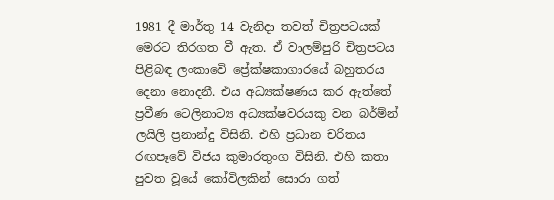1981 දී මාර්තු 14 වැනිදා තවත් චිත්‍රපටයක් මෙරට තිරගත වී ඇත. ඒ වාලම්පුරි චිත්‍රපටය පිළිබඳ ලංකාවෙි ප්‍රේක්ෂකාගාරයේ බහුතරය දෙනා නොදනී. එය අධ්‍යක්ෂණය කර ඇත්තේ ප්‍රවීණ ටෙලිනාට්‍ය අධ්‍යක්ෂවරයකු වන බර්ම්න් ලයිලි ප්‍රනාන්දු විසිනි. එහි ප්‍රධාන චරිතය රඟපෑවේ විජය කුමාරතුංග විසිනි. එහි කතා පුවත වූයේ කෝවිලකින් සොරා ගත්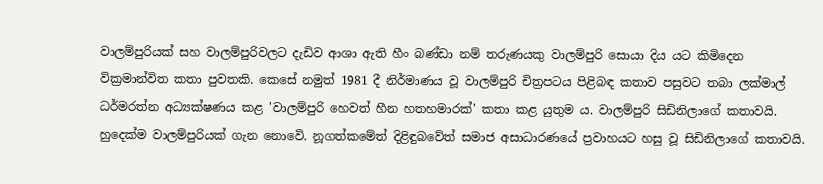වාලම්පුරියක් සහ වාලම්පුරිවලට දැඩිව ආශා ඇති හීං බණ්ඩා නම් තරුණයකු වාලම්පුරි සොයා දිය යට කිමිදෙන වික්‍රමාන්විත කතා පුවතකි. කෙසේ නමුත් 1981 දී නිර්මාණය වූ වාලම්පුරි චිත්‍රපටය පිළිබඳ කතාව පසුවට තබා ලක්මාල් ධර්මරත්න අධ්‍යක්ෂණය කළ 'වාලම්පුරි හෙවත් හීන හතහමාරක්' කතා කළ යුතුම ය. වාලම්පුරි සිඩිනිලාගේ කතාවයි. හුදෙක්ම වාලම්පුරියක් ගැන නොවෙි. නූගත්කමේත් දිළිඳුබවේත් සමාජ අසාධාරණයේ ප්‍රවාහයට හසු වූ සිඩිනිලාගේ කතාවයි.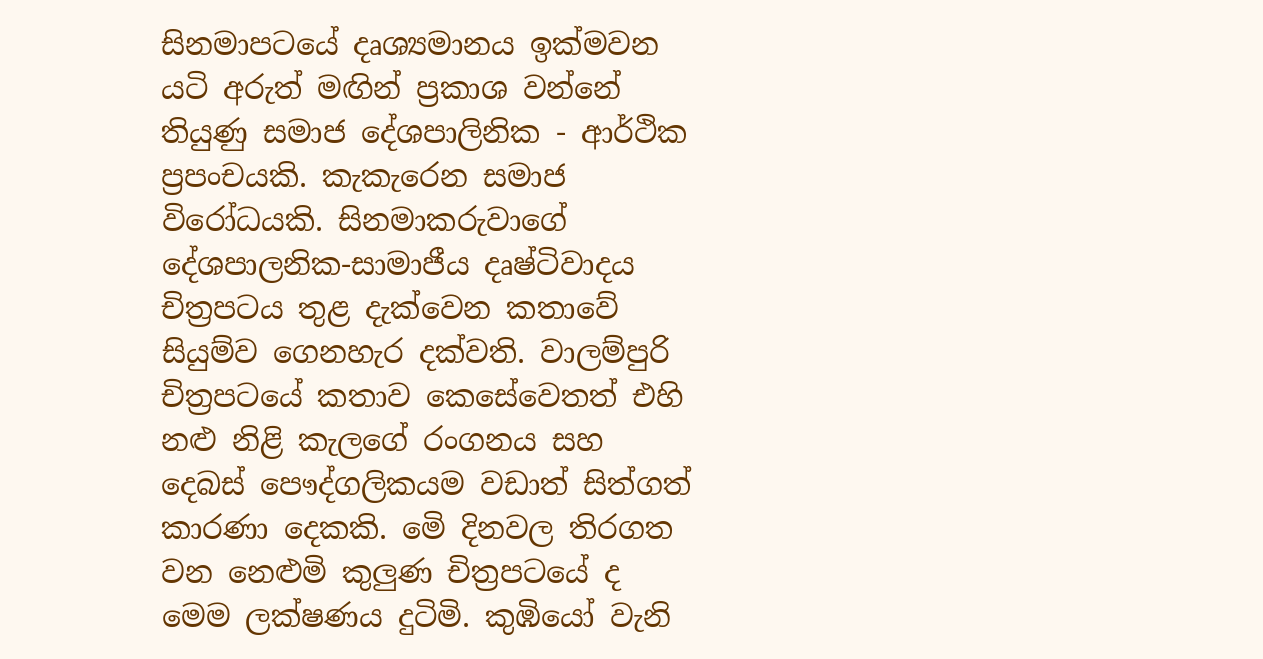සිනමාපටයේ දෘශ්‍යමානය ඉක්මවන යටි අරුත් මඟින් ප්‍රකාශ වන්නේ තියුණු සමාජ දේශපාලිනික - ආර්ථික ප්‍රපංචයකි. කැකැරෙන සමාජ විරෝධයකි. සිනමාකරුවාගේ දේශපාලනික-සාමාජීය දෘෂ්ටිවාදය චිත්‍රපටය තුළ දැක්වෙන කතාවේ සියුම්ව ගෙනහැර දක්වති. වාලම්පුරි චිත්‍රපටයේ කතාව කෙසේවෙතත් එහි නළු නිළි කැලගේ රංගනය සහ දෙබස් පෞද්ගලිකයම වඩාත් සිත්ගත් කාරණා දෙකකි. මෙි දිනවල තිරගත වන නෙළුමි කුලුණ චිත්‍රපටයේ ද මෙම ලක්ෂණය දුටිමි. කුඹියෝ වැනි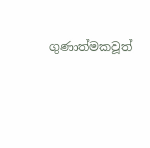ගුණාත්මකවූත්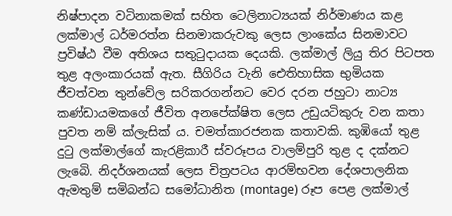නිෂ්පාදන වටිනාකමක් සහිත ටෙලිනාට්‍යයක් නිර්මාණය කළ ලක්මාල් ධර්මරත්න සිනමාකරුවකු ලෙස ලාංකේය සිනමාවට ප්‍රවිෂ්ඨ වීම අතිශය සතුටුදායක දෙයකි. ලක්මාල් ලියු තිර පිටපත තුළ අලංකාරයක් ඇත. සීගිරිය වැනි ඓතිහාසික භුමියක ජීවත්වන තුන්වේල සරිකරගන්නට වෙර දරන ජහුටා නාට්‍ය කණ්ඩායමකගේ ජීවිත අනපේක්ෂිත ලෙස උඩුයටිකුරු වන කතා පුවත නම් ක්ලැසික් ය. චමත්කාරජනක කතාවකි. කුඹියෝ තුළ දුටු ලක්මාල්ගේ කැරළිකාරී ස්වරූපය වාලම්පුරි තුළ ද දක්නට ලැබෙි. නිදර්ශනයක් ලෙස චිත්‍රපටය ආරම්භවන දේශපාලනික ඇමතුම් සමිබන්ධ සමෝධානිත (montage) රූප පෙළ ලක්මාල්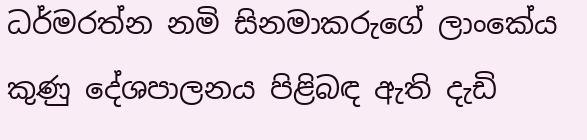ධර්මරත්න නමි සිනමාකරුගේ ලාංකේය කුණු දේශපාලනය පිළිබඳ ඇති දැඩි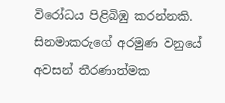විරෝධය පිළිබිඹු කරන්නකි. සිනමාකරුගේ අරමුණ වනුයේ අවසන් තීරණාත්මක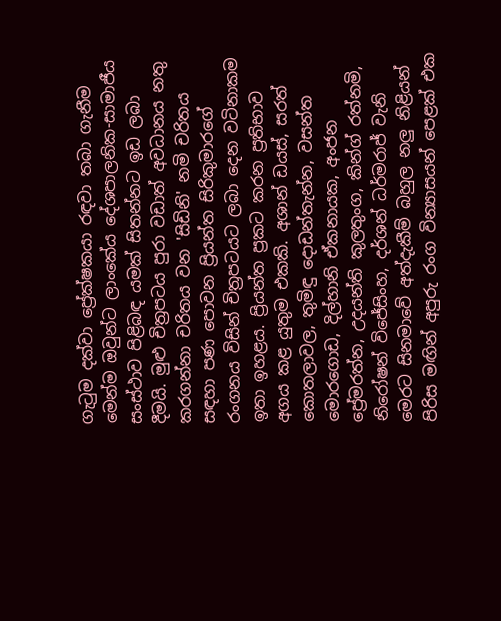ගැටුම දක්වා ප්‍රේක්ෂකයා රඳවා තබා ගැනීම මෙන්ම ඔවුන්ට ලාංකේය දේශපාලනික-සාමාජීය සංස්ථාව පිළිබඳ යමක් සිතන්නට ඉඩ ලබා දීමයි. මුළු චිත්‍රපටය පුරා වඩාත් අවධානය නතු කරගන්නා චරිතය වන 'සිඩිනි' නමි චරිතය සඳහා පණ පොවන ප්‍රියන්ත සිරිකුමාරගේ රංගනය විසින් චිත්‍රපටයට ලබා දෙන වටිනාකම ඉතා ඉහළය. ප්‍රියන්ත ප්‍රකට කරන ප්‍රතිභාව අගය කළ යුතුම එකකි. අශාන් ඩයස්, සරත් කොතලාවල, තුමිඳු දොඩන්තැන්න, වසන්ත මොරගොඩ, දිල්හානි ඒකනායක, අංජන ප්‍රේමරත්න, උදයන්ති කුලතුංග, කින්ග් රත්නමි, නිරෝෂන් විජේසිංහ, දර්ශන් ධර්මරාජ් වැනි මෙරට සිනමාවේ අත්දැකීම් බහුල නලු නිළියන් පිරිස මඟින් අපුරු රංග වින්‍යාසයන් පෙළක් එක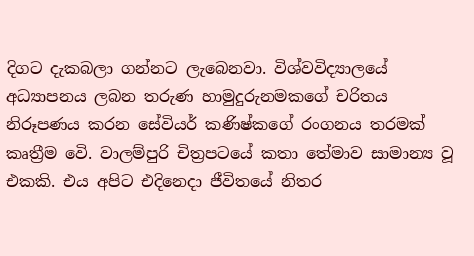දිගට දැකබලා ගන්නට ලැබෙනවා. විශ්වවිද්‍යාලයේ අධ්‍යාපනය ලබන තරුණ හාමුදුරුනමකගේ චරිතය නිරූපණය කරන සේවියර් කණිෂ්කගේ රංගනය තරමක් කෘත්‍රීම වෙි. වාලම්පුරි චිත්‍රපටයේ කතා තේමාව සාමාන්‍ය වූ එකකි. එය අපිට එදිනෙදා ජීවිතයේ නිතර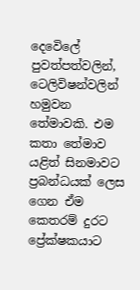දෙවෙිලේ පුවත්පත්වලින්, ටෙලිවිෂන්වලින් හමුවන තේමාවකි. එම කතා තේමාව යළිත් සිනමාවට ප්‍රබන්ධයක් ලෙස ගෙන ඒම කෙතරම් දුරට ප්‍රේක්ෂකයාට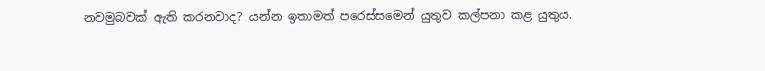නවමුබවක් ඇති කරනවාද? යන්න ඉතාමත් පරෙස්සමෙන් යුතුව කල්පනා කළ යුතුය.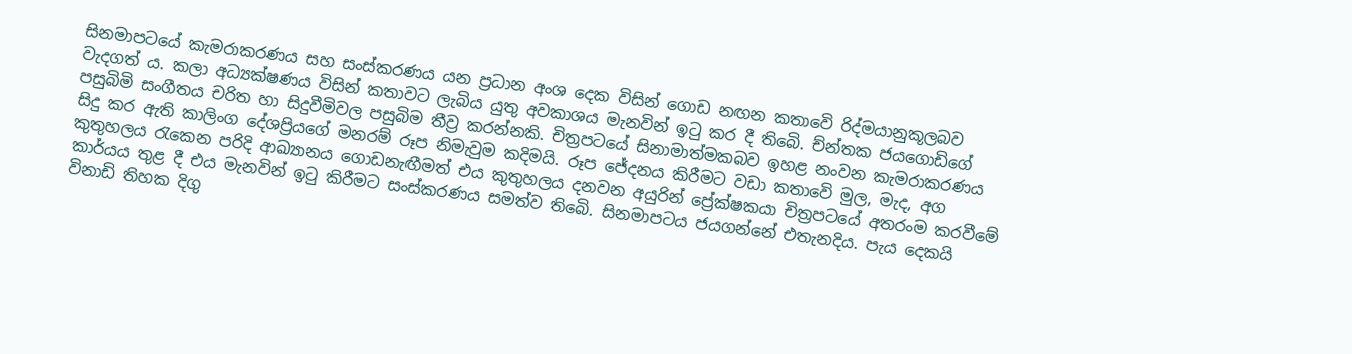සිනමාපටයේ කැමරාකරණය සහ සංස්කරණය යන ප්‍රධාන අංශ දෙක විසින් ගොඩ නඟන කතාවෙි රිද්මයානුකූලබව වැදගත් ය. කලා අධ්‍යක්ෂණය විසින් කතාවට ලැබිය යුතු අවකාශය මැනවින් ඉටු කර දී තිබෙි. ච්න්තක ජයගොඩිගේ පසුබිමි සංගීතය චරිත හා සිදුවීමිවල පසුබිම තීව්‍ර කරන්නකි. චිත්‍රපටයේ සිනාමාත්මකබව ඉහළ නංවන කැමරාකරණය සිදු කර ඇති කාලිංග දේශප්‍රියගේ මනරම් රූප නිමැවුම කදිමයි. රූප ජේදනය කිරීමට වඩා කතාවෙි මුල, මැද, අග කුතුහලය රැකෙන පරිදි ආඛ්‍යානය ගොඩනැඟීමත් එය කුතුහලය දනවන අයුරින් ප්‍රේක්ෂකයා චිත්‍රපටයේ අතරංම කරවීමේ කාර්යය තුළ දී එය මැනවින් ඉටු කිරීමට සංස්කරණය සමත්ව තිබෙි. සිනමාපටය ජයගන්නේ එතැනදිය. පැය දෙකයි විනාඩි තිහක දිගු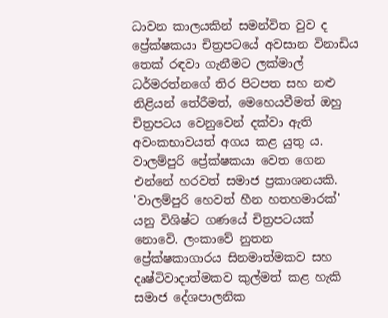ධාවන කාලයකින් සමන්විත වුව ද ප්‍රේක්ෂකයා චිත්‍රපටයේ අවසාන විනාඩිය තෙක් රඳවා ගැනීමට ලක්මාල් ධර්මරත්නගේ තිර පිටපත සහ නළු නිළියන් තේරීමත්, මෙහෙයවීමත් ඔහු චිත්‍රපටය වෙනුවෙන් දක්වා ඇති අවංකභාවයත් අගය කළ යුතු ය. වාලම්පුරි ප්‍රේක්ෂකයා වෙත ගෙන එන්නේ හරවත් සමාජ ප්‍රකාශනයකි. 'වාලම්පුරි හෙවත් හීන හතහමාරක්' යනු විශිෂ්ට ගණයේ චිත්‍රපටයක් නොවෙි. ලංකාවේ නුතන ප්‍රේක්ෂකාගාරය සිනමාත්මකව සහ දෘෂ්ටිවාදාත්මකව කුල්මත් කළ හැකි සමාජ දේශපාලනික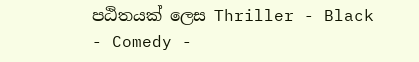පඨිතයක් ලෙස Thriller - Black - Comedy -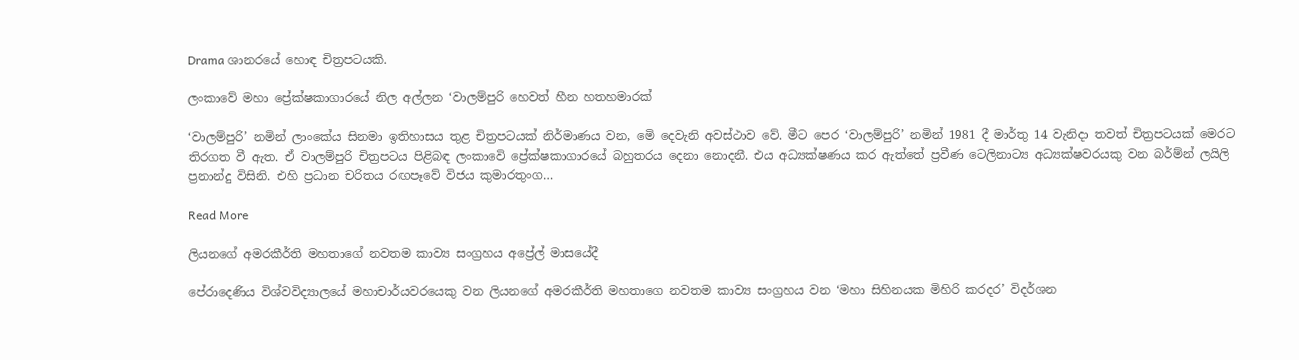Drama ශානරයේ හොඳ චිත්‍රපටයකි.

ලංකාවේ මහා ප්‍රේක්ෂකාගාරයේ නිල අල්ලන ‘වාලම්පුරි හෙවත් හීන හතහමාරක්

‘වාලම්පුරි’ නමින් ලාංකේය සිනමා ඉතිහාසය තුළ චිත්‍රපටයක් නිර්මාණය වන, මෙි දෙවැනි අවස්ථාව වේ. මීට පෙර ‘වාලම්පුරි’ නමින් 1981 දී මාර්තු 14 වැනිදා තවත් චිත්‍රපටයක් මෙරට තිරගත වී ඇත. ඒ වාලම්පුරි චිත්‍රපටය පිළිබඳ ලංකාවෙි ප්‍රේක්ෂකාගාරයේ බහුතරය දෙනා නොදනී. එය අධ්‍යක්ෂණය කර ඇත්තේ ප්‍රවීණ ටෙලිනාට්‍ය අධ්‍යක්ෂවරයකු වන බර්ම්න් ලයිලි ප්‍රනාන්දු විසිනි. එහි ප්‍රධාන චරිතය රඟපෑවේ විජය කුමාරතුංග…

Read More

ලියනගේ අමරකීර්ති මහතාගේ නවතම කාව්‍ය සංග්‍රහය අප්‍රේල් මාසයේදී

පේරාදෙණිය විශ්වවිද්‍යාලයේ මහාචාර්යවරයෙකු වන ලියනගේ අමරකීර්ති මහතාගෙ නවතම කාව්‍ය සංග්‍රහය වන ‘මහා සිහිනයක මිහිරි කරදර’ විදර්ශන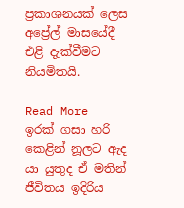ප්‍රකාශනයක් ලෙස අප්‍රේල් මාසයේදී එළි දැක්වීමට නියමිතයි.

Read More
ඉරක් ගසා හරි කෙළින් නූලට ඇද යා යුතුද ඒ මතින් ජීවිතය ඉදිරිය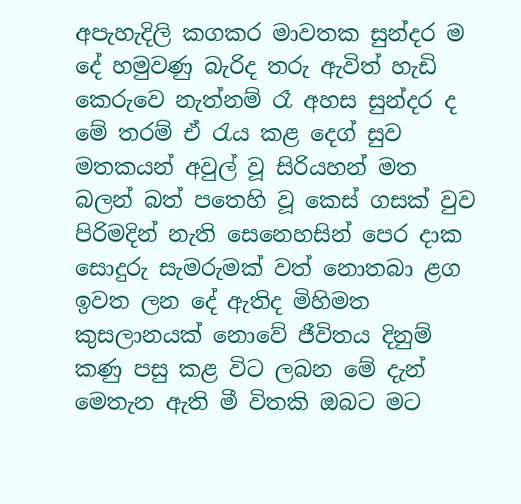අපැහැදිලි කගකර මාවතක සුන්දර ම දේ හමුවණු බැරිද තරු ඇවිත් හැඩි කෙරුවෙ නැත්නම් රෑ අහස සුන්දර ද මේ තරම් ඒ රැය කළ දෙග් සුව මතකයන් අවුල් වූ සිරියහන් මත බලන් බත් පතෙහි වූ කෙස් ගසක් වුව පිරිමදින් නැති සෙනෙහසින් පෙර දාක සොදුරු සැමරුමක් වත් නොතබා ළග ඉවත ලන දේ ඇතිද මිහිමත කුසලානයක් නොවේ ජීවිතය දිනුම් කණු පසු කළ විට ලබන මේ දැන් මෙතැන ඇති මී විතකි ඔබට මට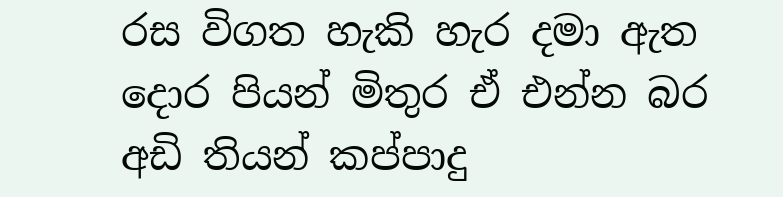රස විගත හැකි හැර දමා ඇත දොර පියන් මිතුර ඒ එන්න බර අඩි තියන් කප්පාදු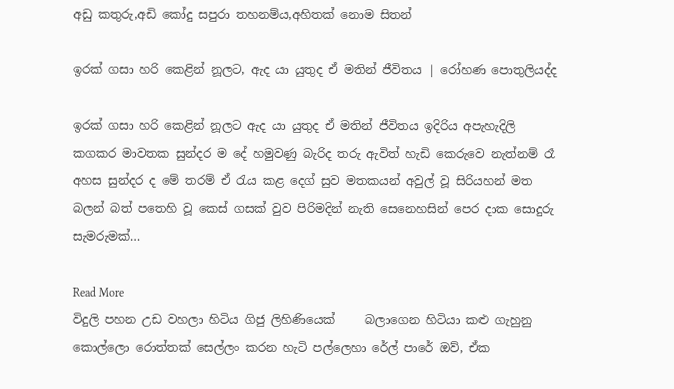අඩු කතුරු,අඩි කෝදු සපුරා තහනම්ය,අහිතක් නොම සිතන්

ඉරක් ගසා හරි කෙළින් නූලට, ඇද යා යුතුද ඒ මතින් ජීවිතය | රෝහණ පොතුලියද්ද

ඉරක් ගසා හරි කෙළින් නූලට ඇද යා යුතුද ඒ මතින් ජීවිතය ඉදිරිය අපැහැදිලි කගකර මාවතක සුන්දර ම දේ හමුවණු බැරිද තරු ඇවිත් හැඩි කෙරුවෙ නැත්නම් රෑ අහස සුන්දර ද මේ තරම් ඒ රැය කළ දෙග් සුව මතකයන් අවුල් වූ සිරියහන් මත බලන් බත් පතෙහි වූ කෙස් ගසක් වුව පිරිමදින් නැති සෙනෙහසින් පෙර දාක සොදුරු සැමරුමක්…

Read More
විදුලි පහන උඩ වහලා හිටිය ගිජු ලිහිණියෙක්     බලාගෙන හිටියා කළු ගැහුනු කොල්ලො රොත්තක් සෙල්ලං කරන හැටි පල්ලෙහා රේල් පාරේ ඔව්, ඒක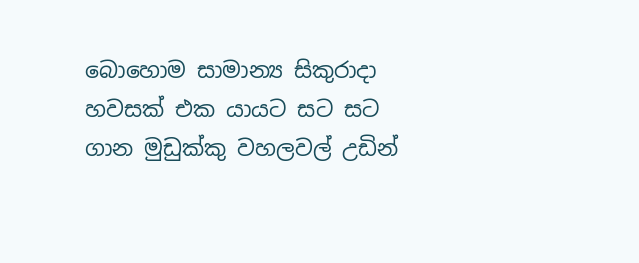බොහොම සාමාන්‍ය සිකුරාදා හවසක් එක යායට සට සට ගාන මුඩුක්කු වහලවල් උඩින්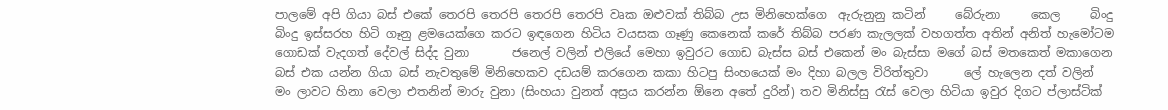පාලමේ අපි ගියා බස් එකේ තෙරපි තෙරපි තෙරපි තෙරපි වෘක ඔළුවක් තිබ්බ උස මිනිහෙක්ගෙ  ඇරුනුනු කටින්     බේරුනා     කෙල     බිංදු     බිංදු ඉස්සරහ හිටි ගෑනු ළමයෙක්ගෙ කරට ඉඳගෙන හිටිය වයසක ගෑණු කෙනෙක් කරේ තිබ්බ පරණ කැලලක් වහගත්ත අතින් අනිත් හැමෝටම ගොඩක් වැදගත් දේවල් සිද්ද වුනා       ජනෙල් වලින් එලියේ මෙහා ඉවුරට ගොඩ බැස්ස බස් එකෙන් මං බැස්සා මගේ බස් මතකෙත් මකාගෙන          බස් එක යන්න ගියා බස් නැවතුමේ මිනිහෙකව දඩයම් කරගෙන කකා හිටපු සිංහයෙක් මං දිහා බලල විරිත්තුවා      ලේ හැලෙන දත් වලින් මං ලාවට හිනා වෙලා එතනින් මාරු වුනා (සිංහයා වුනත් අස්‍රය කරන්න ඕනෙ අතේ දුරින්) තව මිනිස්සු රැස් වෙලා හිටියා ඉවුර දිගට ප්ලාස්ටික්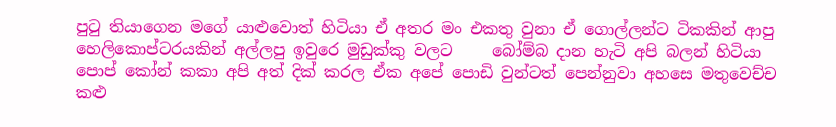පුටු තියාගෙන මගේ යාළුවොත් හිටියා ඒ අතර මං එකතු වුනා ඒ ගොල්ලන්ට ටිකකින් ආපු හෙලිකොප්ටරයකින් අල්ලපු ඉවුරෙ මුඩුක්කු වලට     බෝම්බ දාන හැටි අපි බලන් හිටියා             පොප් කෝන් කකා අපි අත් දික් කරල ඒක අපේ පොඩි වුන්ටත් පෙන්නුවා අහසෙ මතුවෙච්ච කළු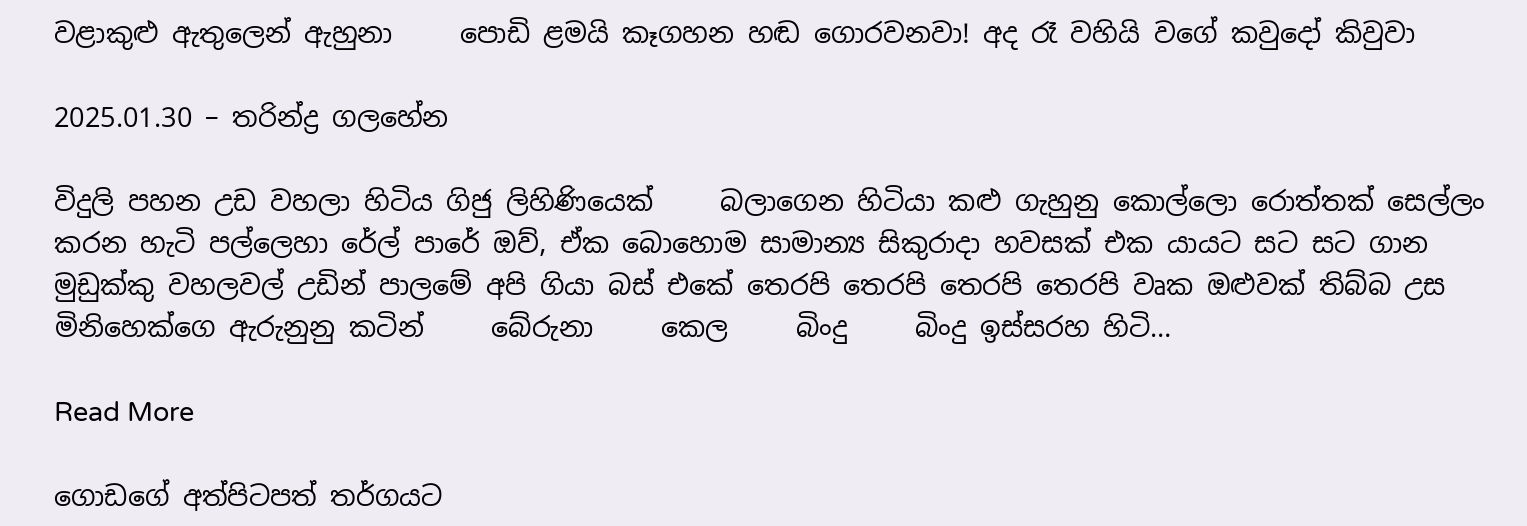වළාකුළු ඇතුලෙන් ඇහුනා     පොඩි ළමයි කෑගහන හඬ ගොරවනවා! අද රෑ වහියි වගේ කවුදෝ කිවුවා

2025.01.30 – තරින්ද්‍ර ගලහේන

විදුලි පහන උඩ වහලා හිටිය ගිජු ලිහිණියෙක්     බලාගෙන හිටියා කළු ගැහුනු කොල්ලො රොත්තක් සෙල්ලං කරන හැටි පල්ලෙහා රේල් පාරේ ඔව්, ඒක බොහොම සාමාන්‍ය සිකුරාදා හවසක් එක යායට සට සට ගාන මුඩුක්කු වහලවල් උඩින් පාලමේ අපි ගියා බස් එකේ තෙරපි තෙරපි තෙරපි තෙරපි වෘක ඔළුවක් තිබ්බ උස මිනිහෙක්ගෙ ඇරුනුනු කටින්     බේරුනා     කෙල     බිංදු     බිංදු ඉස්සරහ හිටි…

Read More

ගොඩගේ අත්පිටපත් තර්ගයට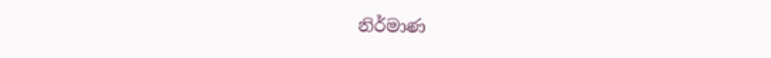නිර්මාණ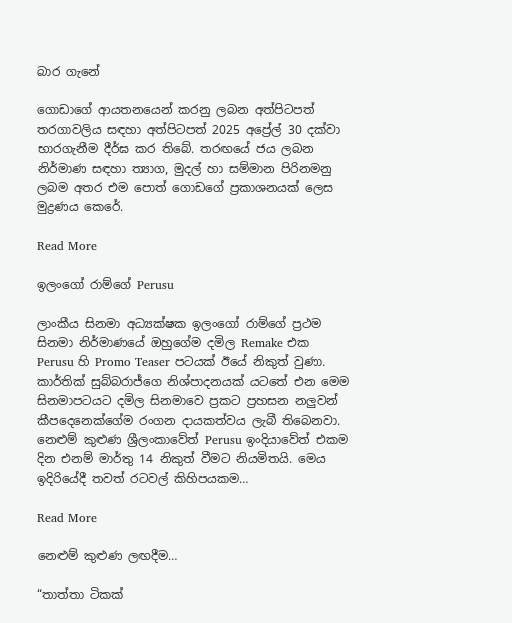බාර ‍ගැනේ

ගොඩාගේ ආයතනයෙන් කරනු ලබන අත්පිටපත් තරගාවලිය සඳහා අත්පිටපත් 2025 අප්‍රේල් 30 දක්වා භාරගැනීම දීර්ඝ කර තිබේ. තරඟයේ ජය ලබන නිර්මාණ සඳහා ත්‍යාග, මුදල් හා සම්මාන පිරිනමනු ලබම අතර එම පොත් ගොඩගේ ප්‍රකාශනයක් ලෙස මුද්‍රණය කෙරේ.

Read More

ඉලංගෝ රාම්ගේ Perusu

ලාංකීය සිනමා අධ්‍යක්ෂක ඉලංගෝ රාම්ගේ ප්‍රථම සිනමා නිර්මාණයේ ඔහුගේම දමිල Remake එක Perusu හි Promo Teaser පටයක් ඊයේ නිකුත් වුණා. කාර්තික් සුබ්බරාජ්ගෙ නිශ්පාදනයක් යටතේ එන මෙම සිනමාපටයට දමිල සිනමාවෙ ප්‍රකට ප්‍රහසන නලුවන් කීපදෙනෙක්ගේම රංගන දායකත්වය ලැබී තිබෙනවා. නෙළුම් කුළුණ ශ්‍රීලංකාවේත් Perusu ඉංදියාවේත් එකම දින එනම් මාර්තු 14 නිකුත් වීමට නියමිතයි. මෙය ඉදිරියේදී තවත් රටවල් කිහිපයකම…

Read More

නෙළුම් කුළුණ ලඟදීම…

“තාත්තා ටිකක්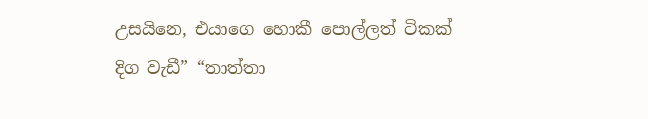උසයිනෙ, එයාගෙ හොකී පොල්ලත් ටිකක් දිග වැඩී” “තාත්තා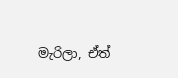මැරිලා, ඒත්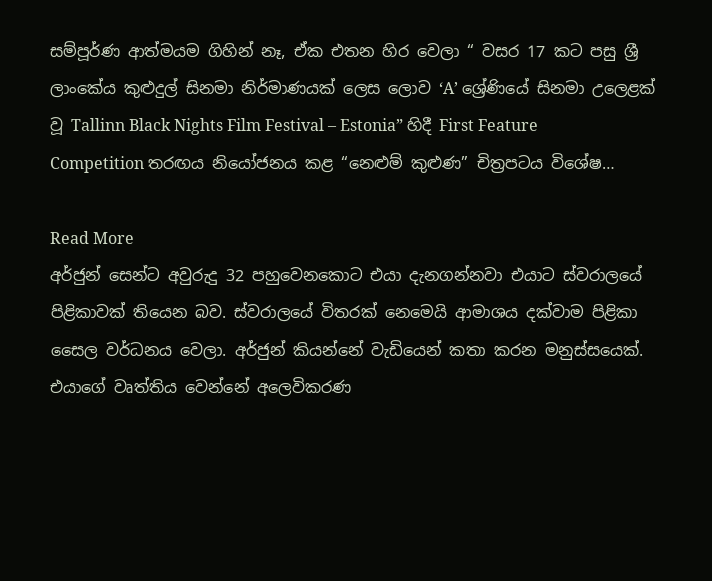සම්පූර්ණ ආත්මයම ගිහින් නෑ, ඒක එතන හිර වෙලා “ වසර 17 කට පසු ශ්‍රී ලාංකේය කුළුදුල් සිනමා නිර්මාණයක් ලෙස ලොව ‘A’ ශ්‍රේණියේ සිනමා උලෙළක් වූ Tallinn Black Nights Film Festival – Estonia” හිදී First Feature Competition තරඟය නියෝජනය කළ “නෙළුම් කුළුණ” චිත්‍රපටය විශේෂ…

Read More
අර්ජුන් සෙන්ට අවුරුදු 32 පහුවෙනකොට එයා දැනගන්නවා එයාට ස්වරාලයේ පිළිකාවක් තියෙන බව. ස්වරාලයේ විතරක් නෙමෙයි ආමාශය දක්වාම පිළිකා සෛල වර්ධනය වෙලා. අර්ජුන් කියන්නේ වැඩියෙන් කතා කරන මනුස්සයෙක්. එයාගේ වෘත්තිය වෙන්නේ අලෙවිකරණ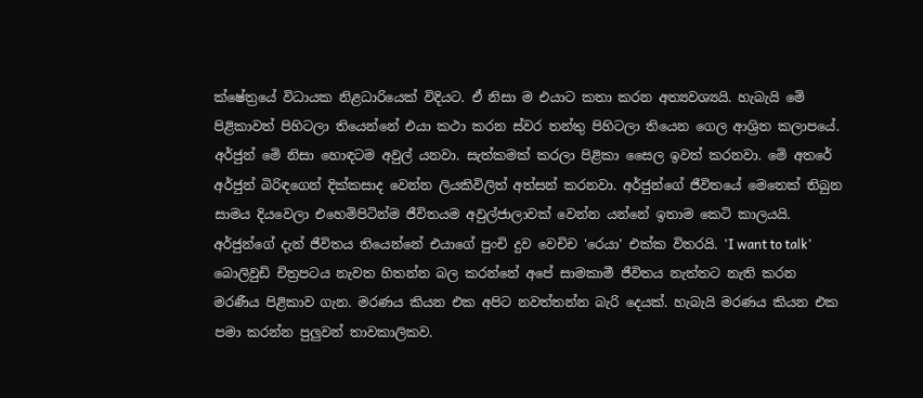ක්ෂේත්‍රයේ විධායක නිළධාරියෙක් විදියට. ඒ නිසා ම එයාට කතා කරන අත්‍යවශ්‍යයි. හැබැයි මෙි පිළිකාවත් පිහිටලා තියෙන්නේ එයා කථා කරන ස්වර තන්තු පිහිටලා තියෙන ගෙල ආශ්‍රිත කලාපයේ. අර්ජුන් මෙි නිසා හොඳටම අවුල් යනවා. සැත්කමක් කරලා පිළිකා සෛල ඉවත් කරනවා. මෙි අතරේ අර්ජුන් බිරිඳගෙන් දික්කසාද වෙන්න ලියකිවිලිත් අත්සන් කරනවා. අර්ජුන්ගේ ජීවිතයේ මෙතෙක් තිබුන සාමය දියවෙලා එහෙමිපිටින්ම ජීවිතයම අවුල්ජාලාවක් වෙන්න යන්නේ ඉතාම කෙටි කාලයයි. අර්ජුන්ගේ දැන් ජීවිතය තියෙන්නේ එයාගේ පුංචි දුව වෙචිච 'රෙයා' එක්ක විතරයි. 'I want to talk' බොලිවුඩි චිත්‍රපටය නැවත හිතන්න බල කරන්නේ අපේ සාමකාමී ජීවිතය නැත්තට නැති කරන මරණීය පිළිකාව ගැන. මරණය කියන එක අපිට නවත්තන්න බැරි දෙයක්. හැබැයි මරණය කියන එක පමා කරන්න පුලුවන් තාවකාලිකව.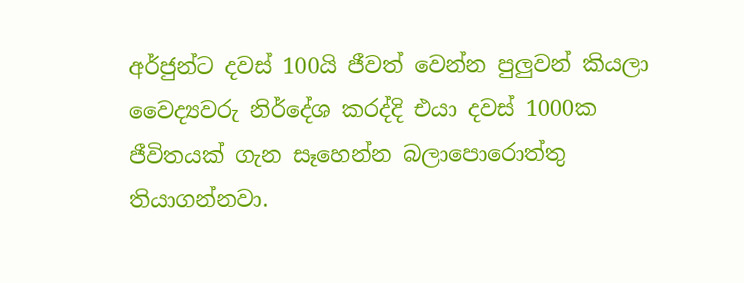අර්ජුන්ට දවස් 100යි ජීවත් වෙන්න පුලුවන් කියලා වෛද්‍යවරු නිර්දේශ කරද්දි එයා දවස් 1000ක ජීවිතයක් ගැන සෑහෙන්න බලාපොරොත්තු තියාගන්නවා.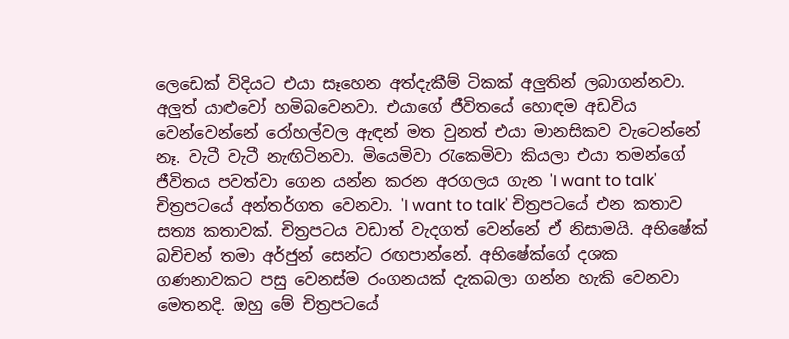ලෙඩෙක් විදියට එයා සෑහෙන අත්දැකීම් ටිකක් අලුතින් ලබාගන්නවා. අලුත් යාළුවෝ හමිබවෙනවා. එයාගේ ජීවිතයේ හොඳම අඩවිය වෙන්වෙන්නේ රෝහල්වල ඇඳන් මත වුනත් එයා මානසිකව වැටෙන්නේ නෑ. වැටී වැටී නැඟිටිනවා. මියෙමිවා රැකෙමිවා කියලා එයා තමන්ගේ ජීවිතය පවත්වා ගෙන යන්න කරන අරගලය ගැන 'I want to talk' චිත්‍රපටයේ අන්තර්ගත වෙනවා. 'I want to talk' චිත්‍රපටයේ එන කතාව සත්‍ය කතාවක්. චිත්‍රපටය වඩාත් වැදගත් වෙන්නේ ඒ නිසාමයි. අභිෂේක් බචිචන් තමා අර්ජුන් සෙන්ට රඟපාන්නේ. අභිෂේක්ගේ දශක ගණනාවකට පසු වෙනස්ම රංගනයක් දැකබලා ගන්න හැකි වෙනවා මෙතනදි. ඔහු මේ චිත්‍රපටයේ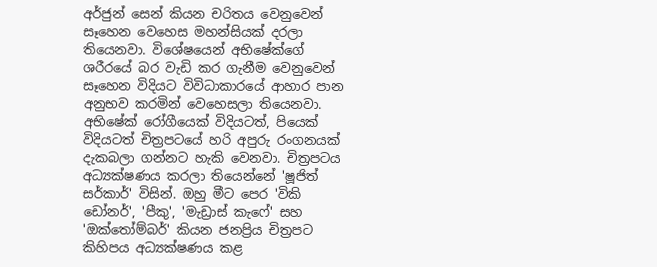අර්ජුන් සෙන් කියන චරිතය වෙනුවෙන් සෑහෙන වෙහෙස මහන්සියක් දරලා තියෙනවා. විශේෂයෙන් අභිෂේක්ගේ ශරීරයේ බර වැඩි කර ගැනීම වෙනුවෙන් සෑහෙන විදියට විවිධාකාරයේ ආහාර පාන අනුභව කරමින් වෙහෙසලා තියෙනවා. අභිෂේක් රෝගීයෙක් විදියටත්, පියෙක් විදියටත් චිත්‍රපටයේ හරි අපුරු රංගනයක් දැකබලා ගන්නට හැකි වෙනවා. චිත්‍රපටය අධ්‍යක්ෂණය කරලා තියෙන්නේ 'ෂූජිත් සර්කාර්' විසින්. ඔහු මීට පෙර 'විකි ඩෝනර්', 'පීකු', 'මැඩ්‍රාස් කැෆේ' සහ 'ඔක්තෝම්බර්' කියන ජනප්‍රිය චිත්‍රපට කිහිපය අධ්‍යක්ෂණය කළ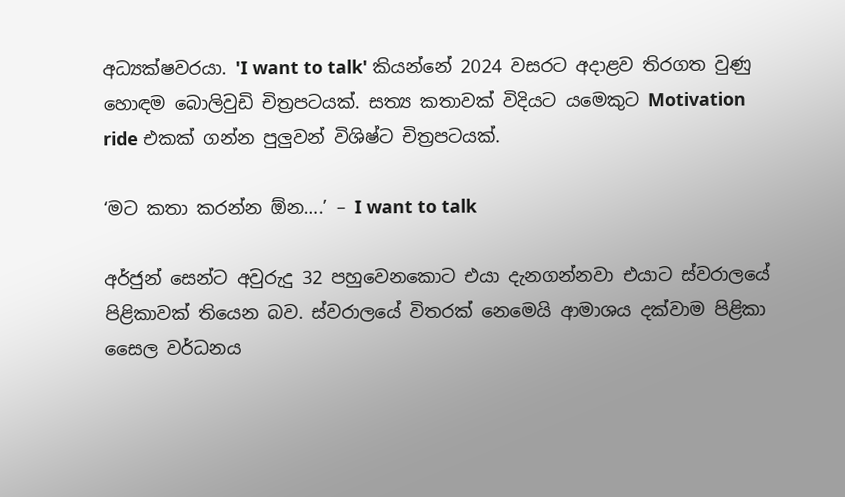අධ්‍යක්ෂවරයා. 'I want to talk' කියන්නේ 2024 වසරට අදාළව තිරගත වුණු හොඳම බොලිවුඩි චිත්‍රපටයක්. සත්‍ය කතාවක් විදියට යමෙකුට Motivation ride එකක් ගන්න පුලුවන් විශිෂ්ට චිත්‍රපටයක්.

‘මට කතා කරන්න ඕන….’ – I want to talk

අර්ජුන් සෙන්ට අවුරුදු 32 පහුවෙනකොට එයා දැනගන්නවා එයාට ස්වරාලයේ පිළිකාවක් තියෙන බව. ස්වරාලයේ විතරක් නෙමෙයි ආමාශය දක්වාම පිළිකා සෛල වර්ධනය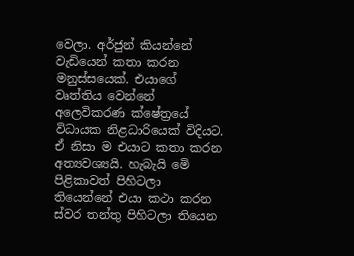වෙලා. අර්ජුන් කියන්නේ වැඩියෙන් කතා කරන මනුස්සයෙක්. එයාගේ වෘත්තිය වෙන්නේ අලෙවිකරණ ක්ෂේත්‍රයේ විධායක නිළධාරියෙක් විදියට. ඒ නිසා ම එයාට කතා කරන අත්‍යවශ්‍යයි. හැබැයි මෙි පිළිකාවත් පිහිටලා තියෙන්නේ එයා කථා කරන ස්වර තන්තු පිහිටලා තියෙන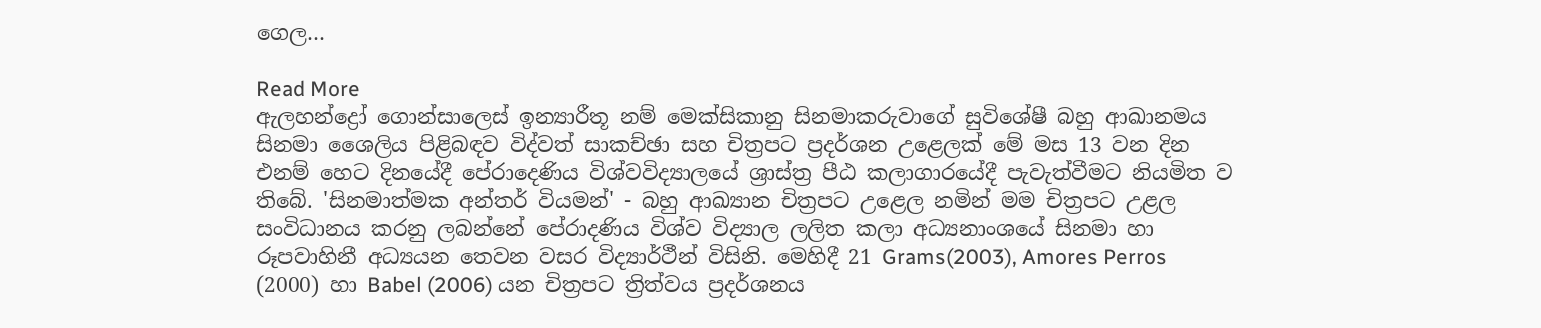ගෙල…

Read More
ඇලහන්ද්‍රෝ ගොන්සාලෙස් ඉන්‍යාරීතූ නම් මෙක්සිකානු සිනමාකරුවාගේ සුවිශේෂී බහු ආඛානමය සිනමා ශෛලිය පිළිබඳව විද්වත් සාකච්ඡා සහ චිත්‍රපට ප්‍රදර්ශන උළෙලක් මේ මස 13 වන දින එනම් හෙට දිනයේදී පේරාදෙණිය විශ්වවිද්‍යාලයේ ශ්‍රාස්ත්‍ර පීඨ කලාගාරයේදී පැවැත්වීමට නියමිත ව තිබේ. 'සිනමාත්මක අන්තර් වියමන්' - බහු ආඛ්‍යාන චිත්‍රපට උළෙල නමින් මම චිත්‍රපට උළල සංවිධානය කරනු ලබන්නේ පේරාදණිය විශ්ව විද්‍යාල ලලිත කලා අධ්‍යනාංශයේ සිනමා හා රූපවාහිනී අධ්‍යයන තෙවන වසර විද්‍යාර්ථීන් විසිනි. මෙහිදී 21 Grams(2003), Amores Perros (2000) හා Babel (2006) යන චිත්‍රපට ත්‍රිත්වය ප්‍රදර්ශනය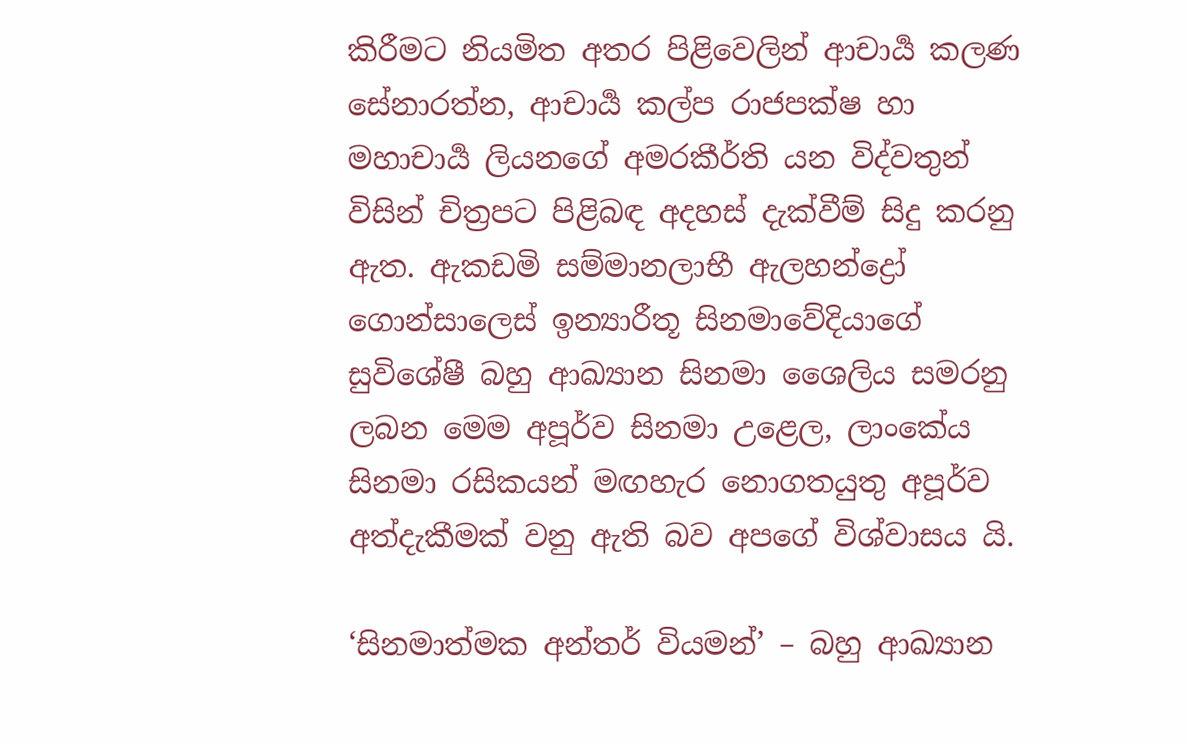කිරීමට නියමිත අතර පිළිවෙලින් ආචාර්‍ය කලණ සේනාරත්න, ආචාර්‍ය කල්ප රාජපක්ෂ හා මහාචාර්‍ය ලියනගේ අමරකීර්ති යන විද්වතුන් විසින් චිත්‍රපට පිළිබඳ අදහස් දැක්වීම් සිදු කරනු ඇත. ඇකඩමි සම්මානලාභී ඇලහන්ද්‍රෝ ගොන්සාලෙස් ඉන්‍යාරීතූ සිනමාවේදියාගේ සුවිශේෂී බහු ආඛ්‍යාන සිනමා ශෛලිය සමරනු ලබන මෙම අපූර්ව සිනමා උළෙල, ලාංකේය සිනමා රසිකයන් මඟහැර නොගතයුතු අපූර්ව අත්දැකීමක් වනු ඇති බව අපගේ විශ්වාසය යි.

‘සිනමාත්මක අන්තර් වියමන්’ – බහු ආඛ්‍යාන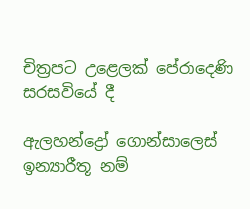චිත්‍රපට උළෙලක් පේරාදෙණි සරසවියේ දී

ඇලහන්ද්‍රෝ ගොන්සාලෙස් ඉන්‍යාරීතූ නම්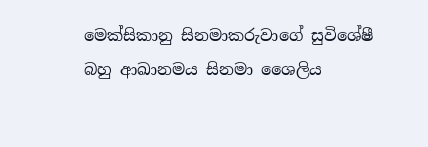මෙක්සිකානු සිනමාකරුවාගේ සුවිශේෂී බහු ආඛානමය සිනමා ශෛලිය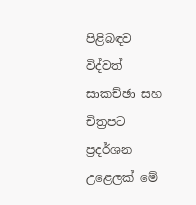පිළිබඳව විද්වත් සාකච්ඡා සහ චිත්‍රපට ප්‍රදර්ශන උළෙලක් මේ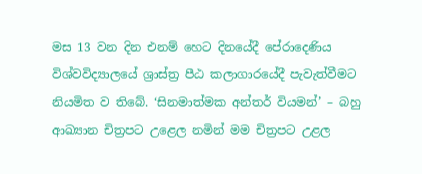මස 13 වන දින එනම් හෙට දිනයේදී පේරාදෙණිය විශ්වවිද්‍යාලයේ ශ්‍රාස්ත්‍ර පීඨ කලාගාරයේදී පැවැත්වීමට නියමිත ව තිබේ. ‘සිනමාත්මක අන්තර් වියමන්’ – බහු ආඛ්‍යාන චිත්‍රපට උළෙල නමින් මම චිත්‍රපට උළල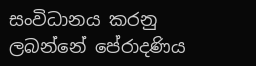සංවිධානය කරනු ලබන්නේ පේරාදණිය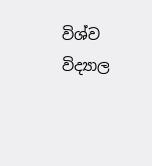විශ්ව විද්‍යාල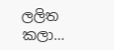ලලිත කලා…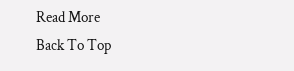Read More
Back To Top